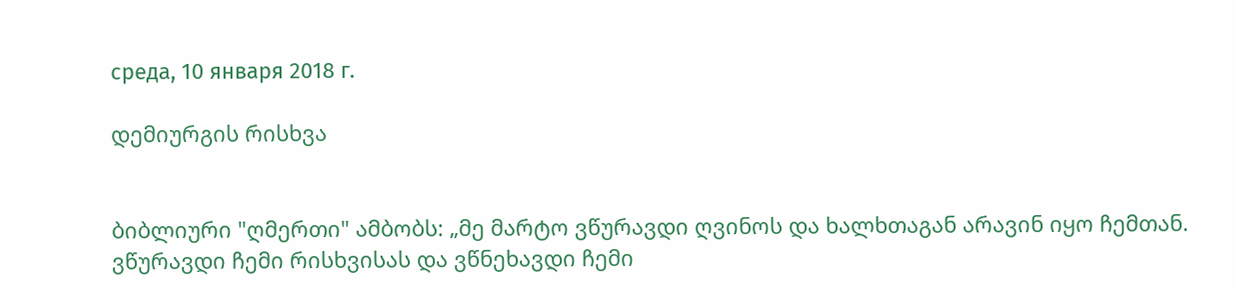среда, 10 января 2018 г.

დემიურგის რისხვა


ბიბლიური "ღმერთი" ამბობს: „მე მარტო ვწურავდი ღვინოს და ხალხთაგან არავინ იყო ჩემთან. ვწურავდი ჩემი რისხვისას და ვწნეხავდი ჩემი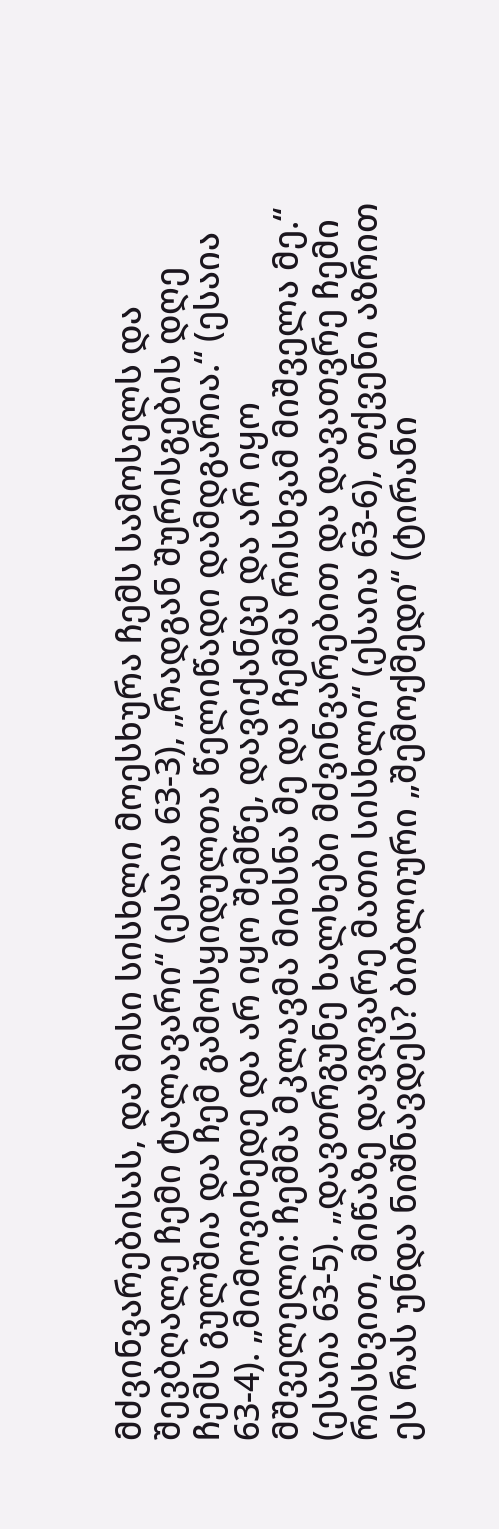მძვინვარებისას, და მისი სისხლი მოესხურა ჩემს სამოსელს და შევბღალე ჩემი ტალავარი“ (ესაია 63-3), „რადგან შურისგების დღე ჩემს გულშია და ჩემ გამოსყიდულთა წელიწადი დამდგარია.“ (ესაია 63-4). „მიმოვიხედე და არ იყო შემწე, დავიქანცე და არ იყო მშველელი: ჩემმა მკლავმა მიხსნა მე და ჩემმა რისხვამ მიშველა მე.“ (ესაია 63-5). „დავთრგუნე ხალხები მძვინვარებით და დავათვრე ჩემი რისხვით, მიწაზე დავღვარე მათი სისხლი“ (ესაია 63-6), თქვენი აზრით ეს რას უნდა ნიშნავდეს? ბიბლიური „შემოქმედი“ (ტირანი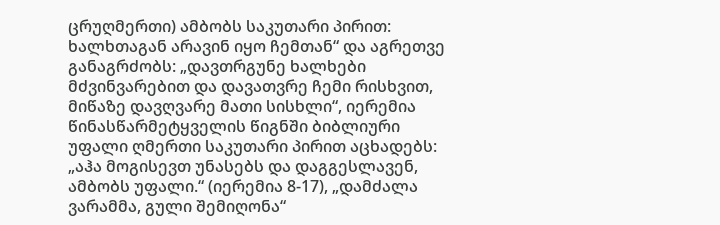ცრუღმერთი) ამბობს საკუთარი პირით: ხალხთაგან არავინ იყო ჩემთან“ და აგრეთვე განაგრძობს: „დავთრგუნე ხალხები მძვინვარებით და დავათვრე ჩემი რისხვით, მიწაზე დავღვარე მათი სისხლი“, იერემია წინასწარმეტყველის წიგნში ბიბლიური უფალი ღმერთი საკუთარი პირით აცხადებს: „აჰა მოგისევთ უნასებს და დაგგესლავენ, ამბობს უფალი.“ (იერემია 8-17), „დამძალა ვარამმა, გული შემიღონა“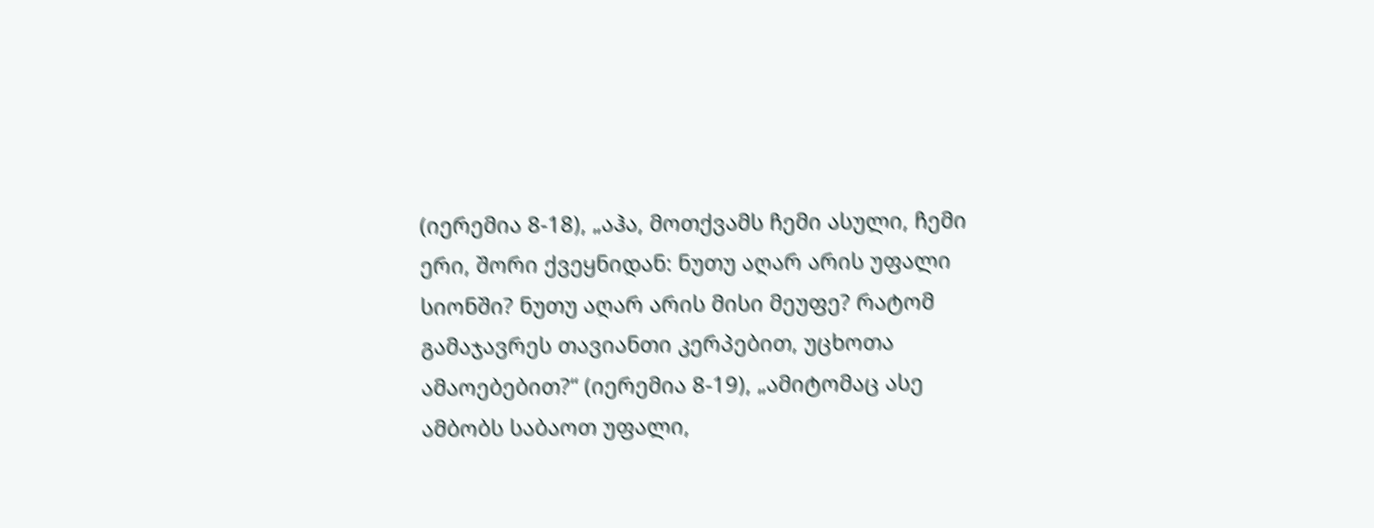(იერემია 8-18), „აჰა, მოთქვამს ჩემი ასული, ჩემი ერი, შორი ქვეყნიდან: ნუთუ აღარ არის უფალი სიონში? ნუთუ აღარ არის მისი მეუფე? რატომ გამაჯავრეს თავიანთი კერპებით, უცხოთა ამაოებებით?“ (იერემია 8-19), „ამიტომაც ასე ამბობს საბაოთ უფალი,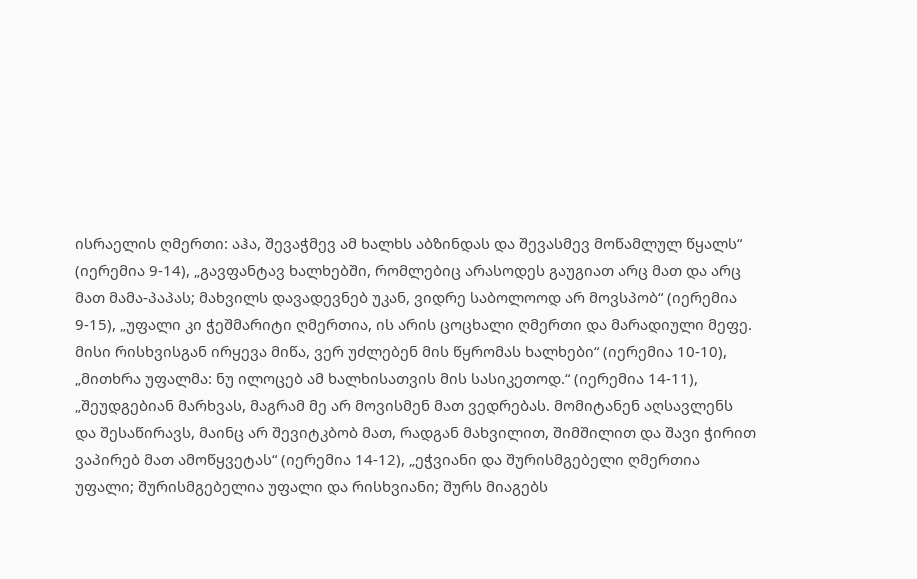ისრაელის ღმერთი: აჰა, შევაჭმევ ამ ხალხს აბზინდას და შევასმევ მოწამლულ წყალს“ (იერემია 9-14), „გავფანტავ ხალხებში, რომლებიც არასოდეს გაუგიათ არც მათ და არც მათ მამა-პაპას; მახვილს დავადევნებ უკან, ვიდრე საბოლოოდ არ მოვსპობ“ (იერემია 9-15), „უფალი კი ჭეშმარიტი ღმერთია, ის არის ცოცხალი ღმერთი და მარადიული მეფე. მისი რისხვისგან ირყევა მიწა, ვერ უძლებენ მის წყრომას ხალხები“ (იერემია 10-10), „მითხრა უფალმა: ნუ ილოცებ ამ ხალხისათვის მის სასიკეთოდ.“ (იერემია 14-11), „შეუდგებიან მარხვას, მაგრამ მე არ მოვისმენ მათ ვედრებას. მომიტანენ აღსავლენს და შესაწირავს, მაინც არ შევიტკბობ მათ, რადგან მახვილით, შიმშილით და შავი ჭირით ვაპირებ მათ ამოწყვეტას“ (იერემია 14-12), „ეჭვიანი და შურისმგებელი ღმერთია უფალი; შურისმგებელია უფალი და რისხვიანი; შურს მიაგებს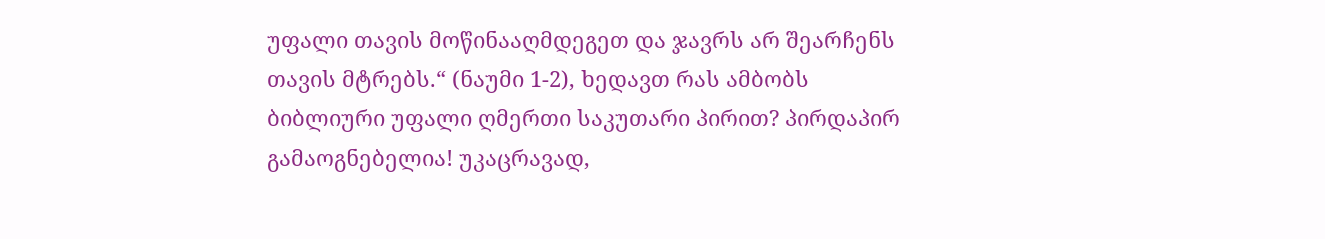უფალი თავის მოწინააღმდეგეთ და ჯავრს არ შეარჩენს თავის მტრებს.“ (ნაუმი 1-2), ხედავთ რას ამბობს ბიბლიური უფალი ღმერთი საკუთარი პირით? პირდაპირ გამაოგნებელია! უკაცრავად,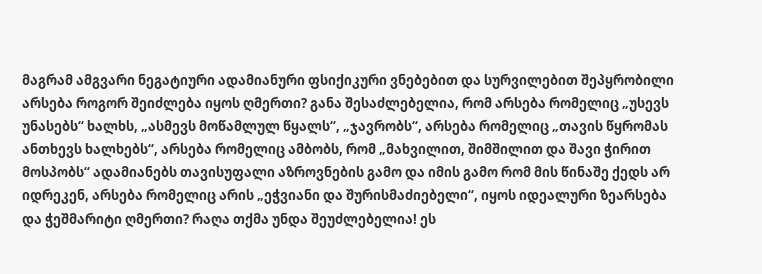მაგრამ ამგვარი ნეგატიური ადამიანური ფსიქიკური ვნებებით და სურვილებით შეპყრობილი არსება როგორ შეიძლება იყოს ღმერთი? განა შესაძლებელია, რომ არსება რომელიც „უსევს უნასებს“ ხალხს, „ასმევს მოწამლულ წყალს“, „ჯავრობს“, არსება რომელიც „თავის წყრომას ანთხევს ხალხებს“, არსება რომელიც ამბობს, რომ „მახვილით, შიმშილით და შავი ჭირით მოსპობს“ ადამიანებს თავისუფალი აზროვნების გამო და იმის გამო რომ მის წინაშე ქედს არ იდრეკენ, არსება რომელიც არის „ეჭვიანი და შურისმაძიებელი“, იყოს იდეალური ზეარსება და ჭეშმარიტი ღმერთი? რაღა თქმა უნდა შეუძლებელია! ეს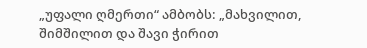„უფალი ღმერთი“ ამბობს: „მახვილით, შიმშილით და შავი ჭირით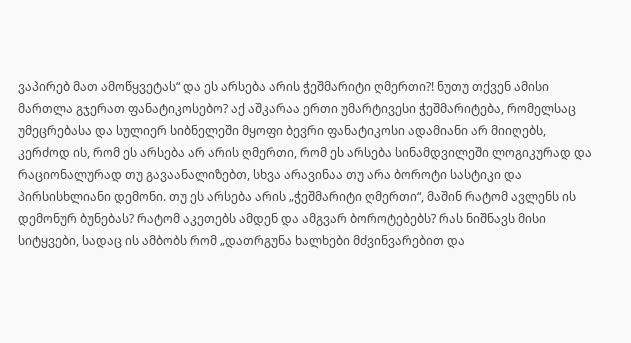ვაპირებ მათ ამოწყვეტას“ და ეს არსება არის ჭეშმარიტი ღმერთი?! ნუთუ თქვენ ამისი მართლა გჯერათ ფანატიკოსებო? აქ აშკარაა ერთი უმარტივესი ჭეშმარიტება, რომელსაც უმეცრებასა და სულიერ სიბნელეში მყოფი ბევრი ფანატიკოსი ადამიანი არ მიიღებს, კერძოდ ის, რომ ეს არსება არ არის ღმერთი, რომ ეს არსება სინამდვილეში ლოგიკურად და რაციონალურად თუ გავაანალიზებთ, სხვა არავინაა თუ არა ბოროტი სასტიკი და პირსისხლიანი დემონი. თუ ეს არსება არის „ჭეშმარიტი ღმერთი“, მაშინ რატომ ავლენს ის დემონურ ბუნებას? რატომ აკეთებს ამდენ და ამგვარ ბოროტებებს? რას ნიშნავს მისი სიტყვები, სადაც ის ამბობს რომ „დათრგუნა ხალხები მძვინვარებით და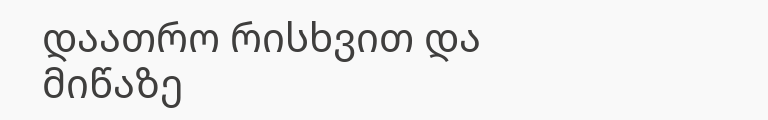დაათრო რისხვით და მიწაზე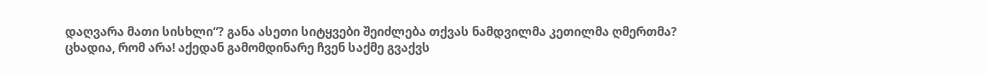დაღვარა მათი სისხლი“? განა ასეთი სიტყვები შეიძლება თქვას ნამდვილმა კეთილმა ღმერთმა? ცხადია, რომ არა! აქედან გამომდინარე ჩვენ საქმე გვაქვს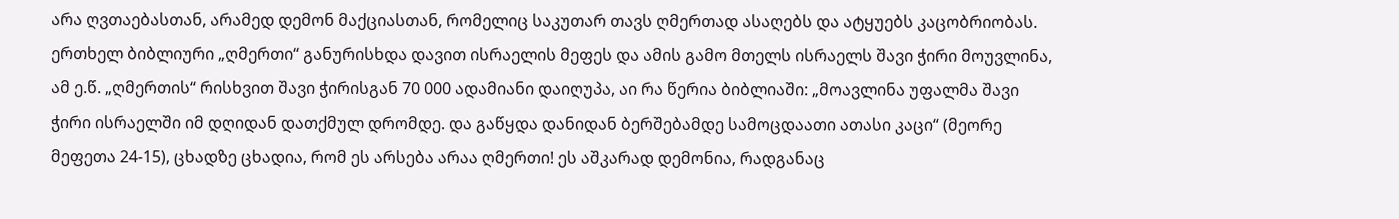არა ღვთაებასთან, არამედ დემონ მაქციასთან, რომელიც საკუთარ თავს ღმერთად ასაღებს და ატყუებს კაცობრიობას.  ერთხელ ბიბლიური „ღმერთი“ განურისხდა დავით ისრაელის მეფეს და ამის გამო მთელს ისრაელს შავი ჭირი მოუვლინა, ამ ე.წ. „ღმერთის“ რისხვით შავი ჭირისგან 70 000 ადამიანი დაიღუპა, აი რა წერია ბიბლიაში: „მოავლინა უფალმა შავი ჭირი ისრაელში იმ დღიდან დათქმულ დრომდე. და გაწყდა დანიდან ბერშებამდე სამოცდაათი ათასი კაცი“ (მეორე მეფეთა 24-15), ცხადზე ცხადია, რომ ეს არსება არაა ღმერთი! ეს აშკარად დემონია, რადგანაც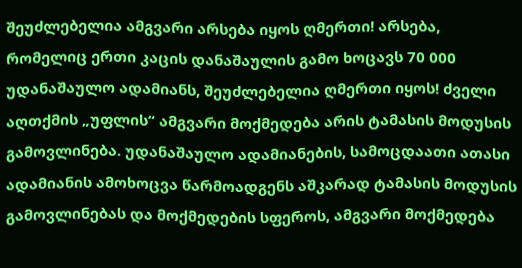შეუძლებელია ამგვარი არსება იყოს ღმერთი! არსება, რომელიც ერთი კაცის დანაშაულის გამო ხოცავს 70 000 უდანაშაულო ადამიანს, შეუძლებელია ღმერთი იყოს! ძველი აღთქმის „უფლის“ ამგვარი მოქმედება არის ტამასის მოდუსის გამოვლინება. უდანაშაულო ადამიანების, სამოცდაათი ათასი ადამიანის ამოხოცვა წარმოადგენს აშკარად ტამასის მოდუსის გამოვლინებას და მოქმედების სფეროს, ამგვარი მოქმედება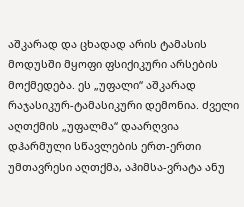აშკარად და ცხადად არის ტამასის მოდუსში მყოფი ფსიქიკური არსების მოქმედება. ეს „უფალი“ აშკარად რაჯასიკურ-ტამასიკური დემონია. ძველი აღთქმის „უფალმა“ დაარღვია დჰარმული სწავლების ერთ-ერთი უმთავრესი აღთქმა, აჰიმსა-ვრატა ანუ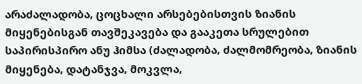არაძალადობა, ცოცხალი არსებებისთვის ზიანის მიყენებისგან თავშეკავება და გააკეთა სრულებით საპირისპირო ანუ ჰიმსა (ძალადობა, ძალმომრეობა, ზიანის მიყენება, დატანჯვა, მოკვლა,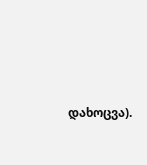დახოცვა).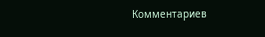Комментариев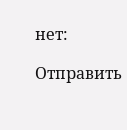нет:

Отправить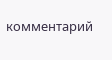комментарий